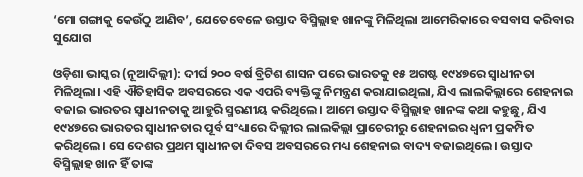‘ମୋ ଗଙ୍ଗାକୁ କେଉଁଠୁ ଆଣିବ’, ଯେତେବେଳେ ଉସ୍ତାଦ ବିସ୍ମିଲ୍ଲାହ ଖାନଙ୍କୁ ମିଳିଥିଲା ଆମେରିକାରେ ବସବାସ କରିବାର ସୁଯୋଗ

ଓଡ଼ିଶା ଭାସ୍କର (ନୂଆଦିଲ୍ଲୀ): ଦୀର୍ଘ ୨୦୦ ବର୍ଷ ବ୍ରିଟିଶ ଶାସନ ପରେ ଭାରତକୁ ୧୫ ଅଗଷ୍ଟ ୧୯୪୭ରେ ସ୍ୱାଧୀନତା ମିଳିଥିଲା। ଏହି ଐତିହାସିକ ଅବସରରେ ଏକ ଏପରି ବ୍ୟକ୍ତିଙ୍କୁ ନିମନ୍ତ୍ରଣ କରାଯାଇଥିଲା, ଯିଏ ଲାଲକିଲ୍ଲାରେ ଶେହନାଇ ବଜାଇ ଭାରତର ସ୍ୱାଧୀନତାକୁ ଆହୁରି ସ୍ମରଣୀୟ କରିଥିଲେ। ଆମେ ଉସ୍ତାଦ ବିସ୍ମିଲ୍ଲାହ ଖାନଙ୍କ କଥା କହୁଛୁ, ଯିଏ ୧୯୪୭ରେ ଭାରତର ସ୍ୱାଧୀନତାର ପୂର୍ବ ସଂଧ୍ୟାରେ ଦିଲ୍ଲୀର ଲାଲକିଲ୍ଲା ପ୍ରାଚେରୀରୁ ଶେହନାଇର ଧ୍ୱନୀ ପ୍ରକମ୍ପିତ କରିଥିଲେ। ସେ ଦେଶର ପ୍ରଥମ ସ୍ୱାଧୀନତା ଦିବସ ଅବସରରେ ମଧ୍ୟ ଶେହନାଇ ବାଦ୍ୟ ବଜାଇଥିଲେ। ଉସ୍ତାଦ ବିସ୍ମିଲ୍ଲାହ ଖାନ ହିଁ ତାଙ୍କ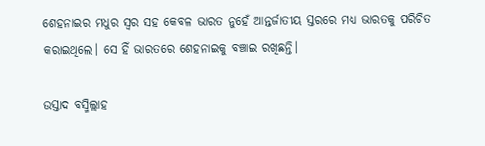ଶେହନାଇର ମଧୁର ସ୍ୱର ସହ କେବଳ ଭାରତ ନୁହେଁ ଆନ୍ତର୍ଜାତୀୟ ସ୍ତରରେ ମଧ୍ୟ ଭାରତକୁ ପରିଚିତ କରାଇଥିଲେ। ସେ ହିଁ ଭାରତରେ ଶେହନାଇକୁ ବଞ୍ଚାଇ ରଖିଛନ୍ତି।

ଉସ୍ତାଦ ବସ୍ମିଲ୍ଲାହ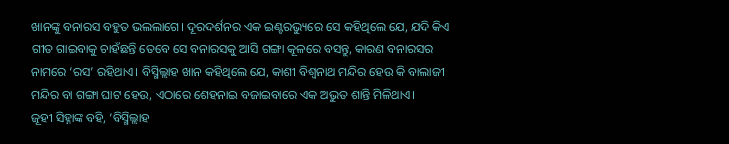ଖାନଙ୍କୁ ବନାରସ ବହୁତ ଭଲଲାଗେ। ଦୂରଦର୍ଶନର ଏକ ଇଣ୍ଟରଭ୍ୟୁରେ ସେ କହିଥିଲେ ଯେ, ଯଦି କିଏ ଗୀତ ଗାଇବାକୁ ଚାହଁଛନ୍ତି ତେବେ ସେ ବନାରସକୁ ଆସି ଗଙ୍ଗା କୂଳରେ ବସନ୍ତୁ, କାରଣ ବନାରସର ନାମରେ ‘ରସ’ ରହିଥାଏ। ବିସ୍ମିଲ୍ଲାହ ଖାନ କହିଥିଲେ ଯେ, କାଶୀ ବିଶ୍ୱନାଥ ମନ୍ଦିର ହେଉ କି ବାଲାଜୀ ମନ୍ଦିର ବା ଗଙ୍ଗା ଘାଟ ହେଉ, ଏଠାରେ ଶେହନାଇ ବଜାଇବାରେ ଏକ ଅଭୁତ ଶାନ୍ତି ମିଳିଥାଏ।
ଜୂହୀ ସିହ୍ନାଙ୍କ ବହି, ‘ବିସ୍ମିଲ୍ଲାହ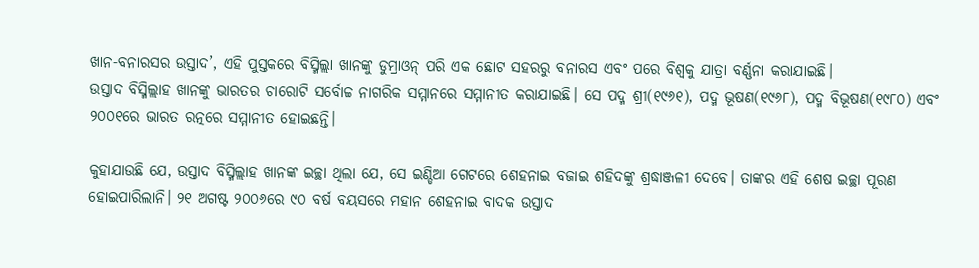ଖାନ-ବନାରସର ଉସ୍ତାଦ’, ଏହି ପୁସ୍ତକରେ ବିସ୍ମିଲ୍ଲା ଖାନଙ୍କୁ ଡୁମ୍ରାଓନ୍ ପରି ଏକ ଛୋଟ ସହରରୁ ବନାରସ ଏବଂ ପରେ ବିଶ୍ୱକୁ ଯାତ୍ରା ବର୍ଣ୍ଣନା କରାଯାଇଛି।
ଉସ୍ତାଦ ବିସ୍ମିଲ୍ଲାହ ଖାନଙ୍କୁ ଭାରତର ଚାରୋଟି ସର୍ବୋଚ୍ଚ ନାଗରିକ ସମ୍ମାନରେ ସମ୍ମାନୀତ କରାଯାଇଛି। ସେ ପଦ୍ମ ଶ୍ରୀ(୧୯୬୧), ପଦ୍ମ ଭୂଷଣ(୧୯୬୮), ପଦ୍ମ ବିଭୂଷଣ(୧୯୮୦) ଏବଂ ୨୦୦୧ରେ ଭାରତ ରତ୍ନରେ ସମ୍ମାନୀତ ହୋଇଛନ୍ତି।

କୁହାଯାଉଛି ଯେ, ଉସ୍ତାଦ ବିସ୍ମିଲ୍ଲାହ ଖାନଙ୍କ ଇଚ୍ଛା ଥିଲା ଯେ, ସେ ଇଣ୍ଡିଆ ଗେଟରେ ଶେହନାଇ ବଜାଇ ଶହିଦଙ୍କୁ ଶ୍ରଦ୍ଧାଞ୍ଜଳୀ ଦେବେ। ତାଙ୍କର ଏହି ଶେଷ ଇଚ୍ଛା ପୂରଣ ହୋଇପାରିଲାନି। ୨୧ ଅଗଷ୍ଟ ୨୦୦୬ରେ ୯୦ ବର୍ଷ ବୟସରେ ମହାନ ଶେହନାଇ ବାଦକ ଉସ୍ତାଦ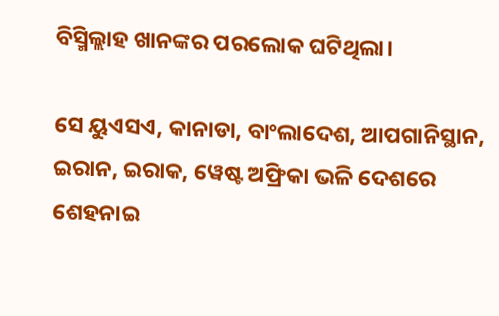ବିସ୍ମିଲ୍ଲାହ ଖାନଙ୍କର ପରଲୋକ ଘଟିଥିଲା।

ସେ ୟୁଏସଏ, କାନାଡା, ବାଂଲାଦେଶ, ଆପଗାନିସ୍ଥାନ, ଇରାନ, ଇରାକ, ୱେଷ୍ଟ ଅଫ୍ରିକା ଭଳି ଦେଶରେ ଶେହନାଇ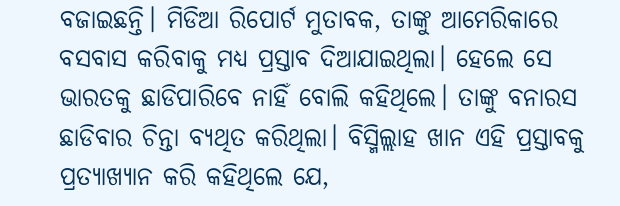ବଜାଇଛନ୍ତି। ମିଡିଆ ରିପୋର୍ଟ ମୁତାବକ, ତାଙ୍କୁ ଆମେରିକାରେ ବସବାସ କରିବାକୁ ମଧ୍ୟ ପ୍ରସ୍ତାବ ଦିଆଯାଇଥିଲା। ହେଲେ ସେ ଭାରତକୁ ଛାଡିପାରିବେ ନାହିଁ ବୋଲି କହିଥିଲେ। ତାଙ୍କୁ ବନାରସ ଛାଡିବାର ଚିନ୍ତା ବ୍ୟଥିତ କରିଥିଲା। ବିସ୍ମିଲ୍ଲାହ ଖାନ ଏହି ପ୍ରସ୍ତାବକୁ ପ୍ରତ୍ୟାଖ୍ୟାନ କରି କହିଥିଲେ ଯେ,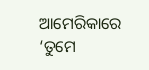ଆମେରିକାରେ ‘ତୁମେ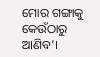ମୋର ଗଙ୍ଗାକୁ କେଉଁଠାରୁ ଆଣିବ’।